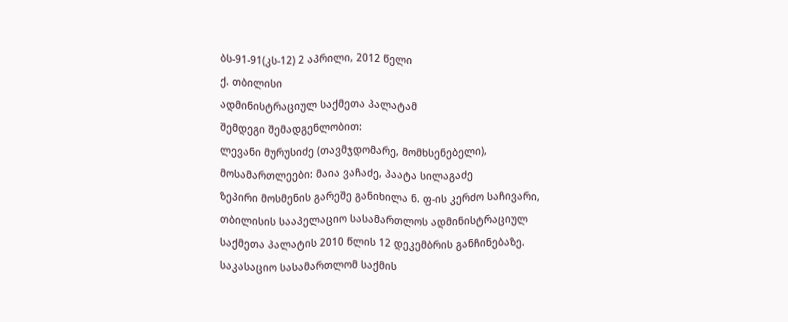ბს-91-91(კს-12) 2 აპრილი, 2012 წელი
ქ. თბილისი
ადმინისტრაციულ საქმეთა პალატამ
შემდეგი შემადგენლობით:
ლევანი მურუსიძე (თავმჯდომარე, მომხსენებელი),
მოსამართლეები: მაია ვაჩაძე, პაატა სილაგაძე
ზეპირი მოსმენის გარეშე განიხილა ნ. ფ-ის კერძო საჩივარი, თბილისის სააპელაციო სასამართლოს ადმინისტრაციულ საქმეთა პალატის 2010 წლის 12 დეკემბრის განჩინებაზე.
საკასაციო სასამართლომ საქმის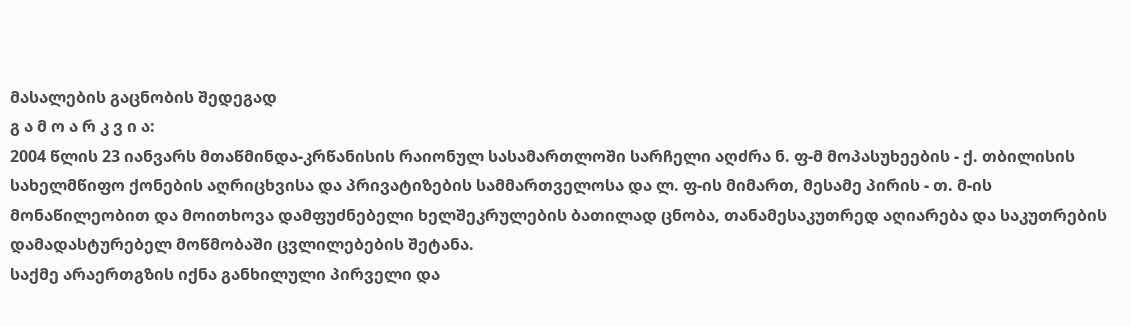მასალების გაცნობის შედეგად
გ ა მ ო ა რ კ ვ ი ა:
2004 წლის 23 იანვარს მთაწმინდა-კრწანისის რაიონულ სასამართლოში სარჩელი აღძრა ნ. ფ-მ მოპასუხეების - ქ. თბილისის სახელმწიფო ქონების აღრიცხვისა და პრივატიზების სამმართველოსა და ლ. ფ-ის მიმართ, მესამე პირის - თ. მ-ის მონაწილეობით და მოითხოვა დამფუძნებელი ხელშეკრულების ბათილად ცნობა, თანამესაკუთრედ აღიარება და საკუთრების დამადასტურებელ მოწმობაში ცვლილებების შეტანა.
საქმე არაერთგზის იქნა განხილული პირველი და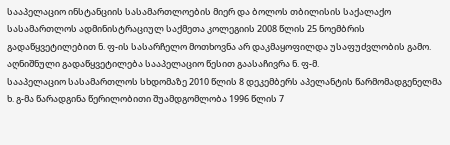სააპელაციო ინსტანციის სასამართლოების მიერ და ბოლოს თბილისის საქალაქო სასამართლოს ადმინისტრაციულ საქმეთა კოლეგიის 2008 წლის 25 ნოემბრის გადაწყვეტილებით ნ. ფ-ის სასარჩელო მოთხოვნა არ დაკმაყოფილდა უსაფუძვლობის გამო. აღნიშნული გადაწყვეტილება სააპელაციო წესით გაასაჩივრა ნ. ფ-მ.
სააპელაციო სასამართლოს სხდომაზე 2010 წლის 8 დეკემბერს აპელანტის წარმომადგენელმა ხ. გ-მა წარადგინა წერილობითი შუამდგომლობა 1996 წლის 7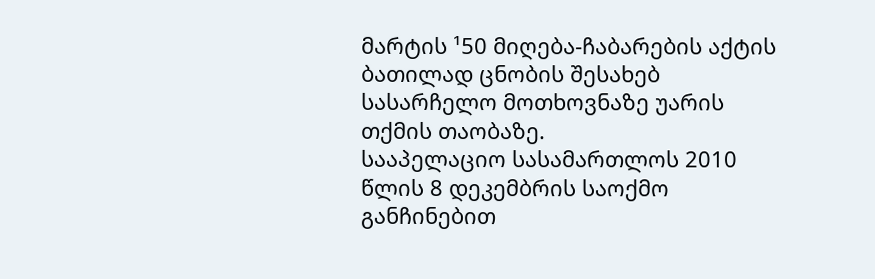მარტის ¹50 მიღება-ჩაბარების აქტის ბათილად ცნობის შესახებ სასარჩელო მოთხოვნაზე უარის თქმის თაობაზე.
სააპელაციო სასამართლოს 2010 წლის 8 დეკემბრის საოქმო განჩინებით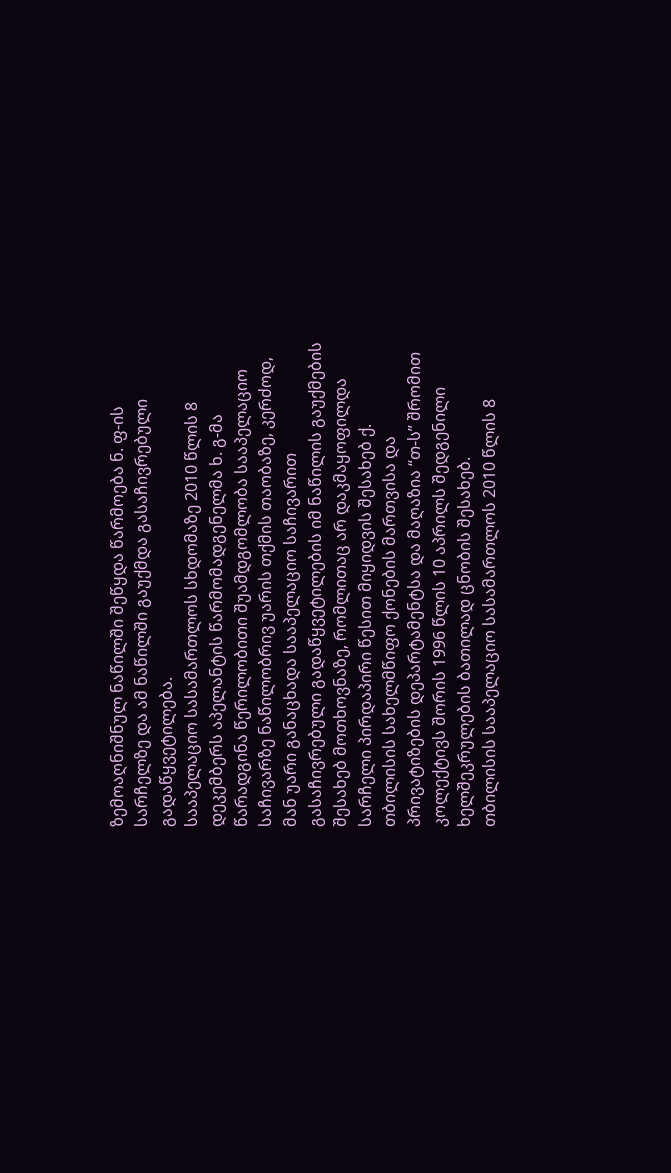ზემოაღნიშნულ ნაწილში შეწყდა წარმოება ნ. ფ-ის სარჩელზე და ამ ნაწილში გაუქმდა გასაჩივრებული გადაწყვეტილება.
სააპელაციო სასამართლოს სხდომაზე 2010 წლის 8 დეკემბერს აპელანტის წარმომადგენელმა ხ. გ-მა წარადგინა წერილობითი შუამდგომლობა სააპელაციო საჩივარზე ნაწილობრივ უარის თქმის თაობაზე, კერძოდ, მან უარი განაცხადა სააპელაციო საჩივარით გასაჩივრებული გადაწყვეტილების იმ ნაწილის გაუქმების შესახებ მოთხოვნაზე, რომლითაც არ დაკმაყოფილდა სარჩელი პირდაპირი წესით მიყიდვის შესახებ ქ. თბილისის სახელმწიფო ქონების მართვისა და პრივატიზების დეპარტამენტსა და მაღაზია “თ-ს” შრომით კოლექტივს შორის 1996 წლის 10 აპრილს შედგენილი ხელშეკრულების ბათილად ცნობის შესახებ.
თბილისის სააპელაციო სასამართლოს 2010 წლის 8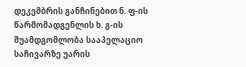დეკემბრის განჩინებით ნ. ფ-ის წარმომადგენლის ხ. გ-ის შუამდგომლობა სააპელაციო საჩივარზე უარის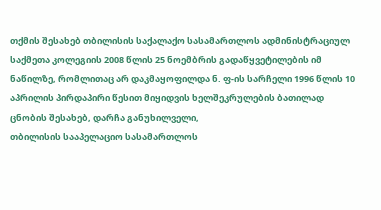თქმის შესახებ თბილისის საქალაქო სასამართლოს ადმინისტრაციულ საქმეთა კოლეგიის 2008 წლის 25 ნოემბრის გადაწყვეტილების იმ ნაწილზე, რომლითაც არ დაკმაყოფილდა ნ. ფ-ის სარჩელი 1996 წლის 10 აპრილის პირდაპირი წესით მიყიდვის ხელშეკრულების ბათილად ცნობის შესახებ, დარჩა განუხილველი,
თბილისის სააპელაციო სასამართლოს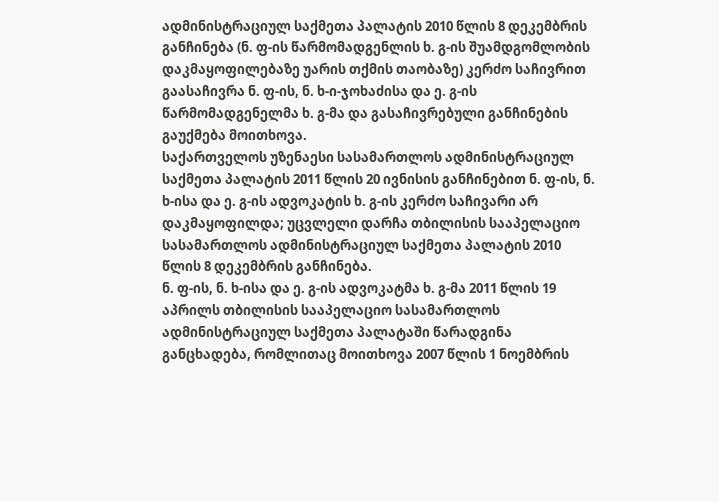ადმინისტრაციულ საქმეთა პალატის 2010 წლის 8 დეკემბრის განჩინება (ნ. ფ-ის წარმომადგენლის ხ. გ-ის შუამდგომლობის დაკმაყოფილებაზე უარის თქმის თაობაზე) კერძო საჩივრით გაასაჩივრა ნ. ფ-ის, ნ. ხ-ი-ჯოხაძისა და ე. გ-ის წარმომადგენელმა ხ. გ-მა და გასაჩივრებული განჩინების გაუქმება მოითხოვა.
საქართველოს უზენაესი სასამართლოს ადმინისტრაციულ საქმეთა პალატის 2011 წლის 20 ივნისის განჩინებით ნ. ფ-ის, ნ. ხ-ისა და ე. გ-ის ადვოკატის ხ. გ-ის კერძო საჩივარი არ დაკმაყოფილდა; უცვლელი დარჩა თბილისის სააპელაციო სასამართლოს ადმინისტრაციულ საქმეთა პალატის 2010 წლის 8 დეკემბრის განჩინება.
ნ. ფ-ის, ნ. ხ-ისა და ე. გ-ის ადვოკატმა ხ. გ-მა 2011 წლის 19 აპრილს თბილისის სააპელაციო სასამართლოს ადმინისტრაციულ საქმეთა პალატაში წარადგინა განცხადება, რომლითაც მოითხოვა 2007 წლის 1 ნოემბრის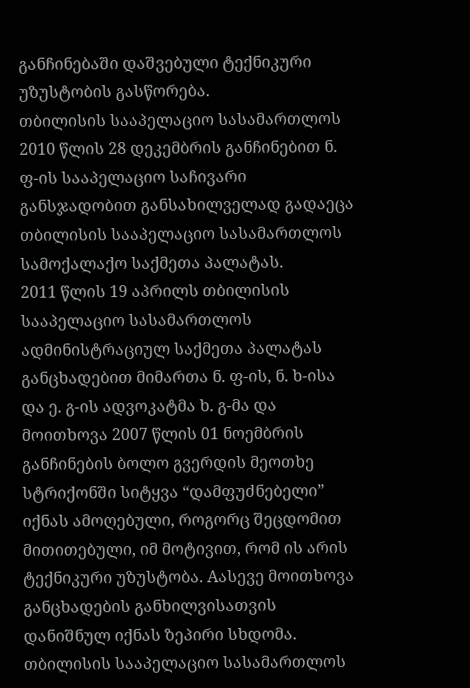განჩინებაში დაშვებული ტექნიკური უზუსტობის გასწორება.
თბილისის სააპელაციო სასამართლოს 2010 წლის 28 დეკემბრის განჩინებით ნ. ფ-ის სააპელაციო საჩივარი განსჯადობით განსახილველად გადაეცა თბილისის სააპელაციო სასამართლოს სამოქალაქო საქმეთა პალატას.
2011 წლის 19 აპრილს თბილისის სააპელაციო სასამართლოს ადმინისტრაციულ საქმეთა პალატას განცხადებით მიმართა ნ. ფ-ის, ნ. ხ-ისა და ე. გ-ის ადვოკატმა ხ. გ-მა და მოითხოვა 2007 წლის 01 ნოემბრის განჩინების ბოლო გვერდის მეოთხე სტრიქონში სიტყვა “დამფუძნებელი” იქნას ამოღებული, როგორც შეცდომით მითითებული, იმ მოტივით, რომ ის არის ტექნიკური უზუსტობა. Aასევე მოითხოვა განცხადების განხილვისათვის დანიშნულ იქნას ზეპირი სხდომა.
თბილისის სააპელაციო სასამართლოს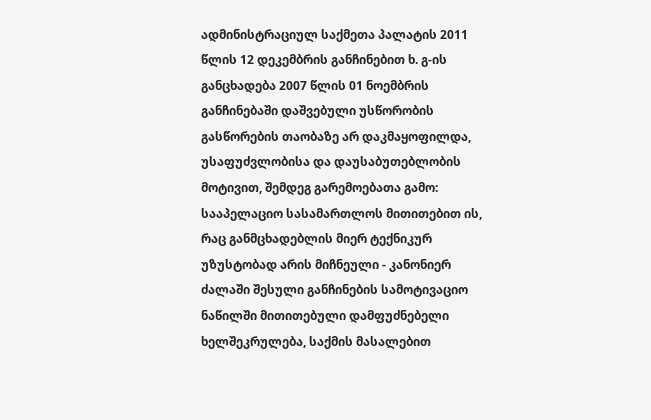ადმინისტრაციულ საქმეთა პალატის 2011 წლის 12 დეკემბრის განჩინებით ხ. გ-ის განცხადება 2007 წლის 01 ნოემბრის განჩინებაში დაშვებული უსწორობის გასწორების თაობაზე არ დაკმაყოფილდა, უსაფუძვლობისა და დაუსაბუთებლობის მოტივით, შემდეგ გარემოებათა გამო:
სააპელაციო სასამართლოს მითითებით ის, რაც განმცხადებლის მიერ ტექნიკურ უზუსტობად არის მიჩნეული - კანონიერ ძალაში შესული განჩინების სამოტივაციო ნაწილში მითითებული დამფუძნებელი ხელშეკრულება, საქმის მასალებით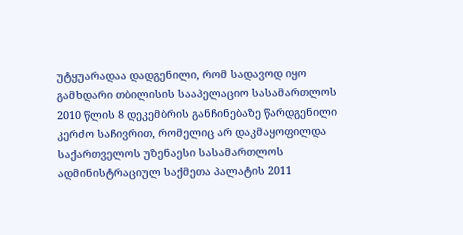უტყუარადაა დადგენილი, რომ სადავოდ იყო გამხდარი თბილისის სააპელაციო სასამართლოს 2010 წლის 8 დეკემბრის განჩინებაზე წარდგენილი კერძო საჩივრით, რომელიც არ დაკმაყოფილდა საქართველოს უზენაესი სასამართლოს ადმინისტრაციულ საქმეთა პალატის 2011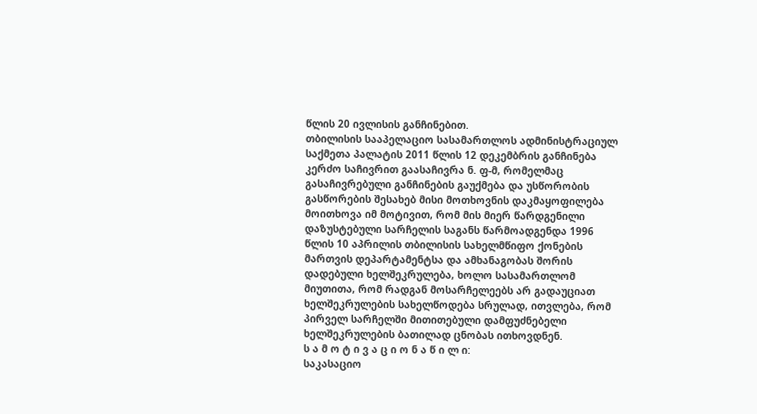წლის 20 ივლისის განჩინებით.
თბილისის სააპელაციო სასამართლოს ადმინისტრაციულ საქმეთა პალატის 2011 წლის 12 დეკემბრის განჩინება კერძო საჩივრით გაასაჩივრა ნ. ფ-მ, რომელმაც გასაჩივრებული განჩინების გაუქმება და უსწორობის გასწორების შესახებ მისი მოთხოვნის დაკმაყოფილება მოითხოვა იმ მოტივით, რომ მის მიერ წარდგენილი დაზუსტებული სარჩელის საგანს წარმოადგენდა 1996 წლის 10 აპრილის თბილისის სახელმწიფო ქონების მართვის დეპარტამენტსა და ამხანაგობას შორის დადებული ხელშეკრულება, ხოლო სასამართლომ მიუთითა, რომ რადგან მოსარჩელეებს არ გადაუციათ ხელშეკრულების სახელწოდება სრულად, ითვლება, რომ პირველ სარჩელში მითითებული დამფუძნებელი ხელშეკრულების ბათილად ცნობას ითხოვდნენ.
ს ა მ ო ტ ი ვ ა ც ი ო ნ ა წ ი ლ ი:
საკასაციო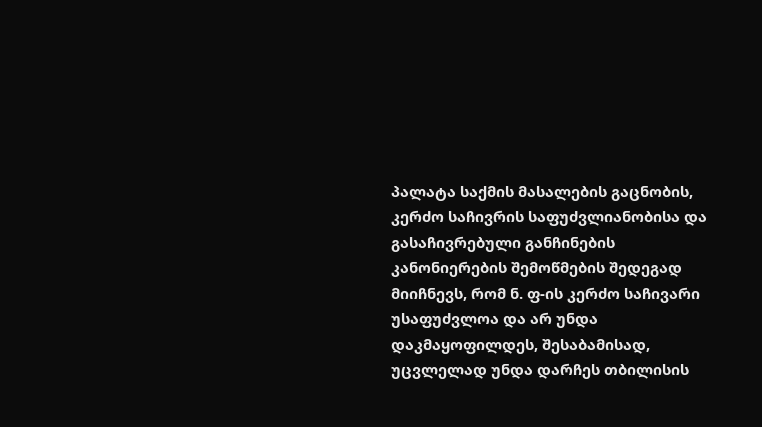პალატა საქმის მასალების გაცნობის, კერძო საჩივრის საფუძვლიანობისა და გასაჩივრებული განჩინების კანონიერების შემოწმების შედეგად მიიჩნევს, რომ ნ. ფ-ის კერძო საჩივარი უსაფუძვლოა და არ უნდა დაკმაყოფილდეს, შესაბამისად, უცვლელად უნდა დარჩეს თბილისის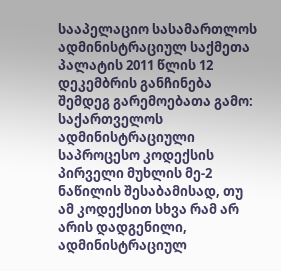სააპელაციო სასამართლოს ადმინისტრაციულ საქმეთა პალატის 2011 წლის 12 დეკემბრის განჩინება შემდეგ გარემოებათა გამო:
საქართველოს ადმინისტრაციული საპროცესო კოდექსის პირველი მუხლის მე-2 ნაწილის შესაბამისად, თუ ამ კოდექსით სხვა რამ არ არის დადგენილი, ადმინისტრაციულ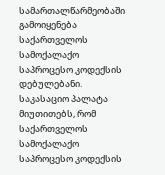სამართალწარმეობაში გამოიყენება საქართველოს სამოქალაქო საპროცესო კოდექსის დებულებანი.
საკასაციო პალატა მიუთითებს, რომ საქართველოს სამოქალაქო საპროცესო კოდექსის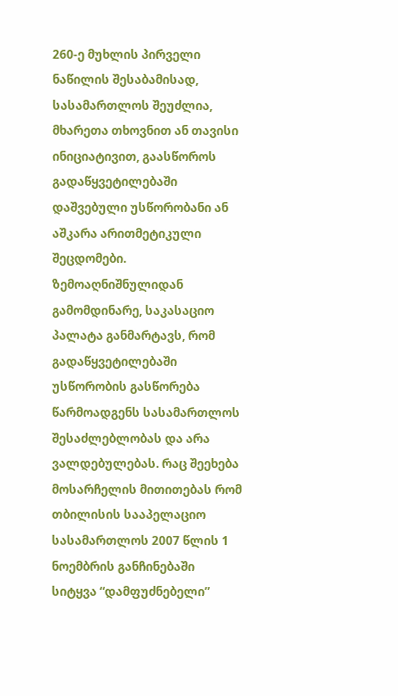260-ე მუხლის პირველი ნაწილის შესაბამისად, სასამართლოს შეუძლია, მხარეთა თხოვნით ან თავისი ინიციატივით, გაასწოროს გადაწყვეტილებაში დაშვებული უსწორობანი ან აშკარა არითმეტიკული შეცდომები. ზემოაღნიშნულიდან გამომდინარე, საკასაციო პალატა განმარტავს, რომ გადაწყვეტილებაში უსწორობის გასწორება წარმოადგენს სასამართლოს შესაძლებლობას და არა ვალდებულებას. რაც შეეხება მოსარჩელის მითითებას რომ თბილისის სააპელაციო სასამართლოს 2007 წლის 1 ნოემბრის განჩინებაში სიტყვა “დამფუძნებელი”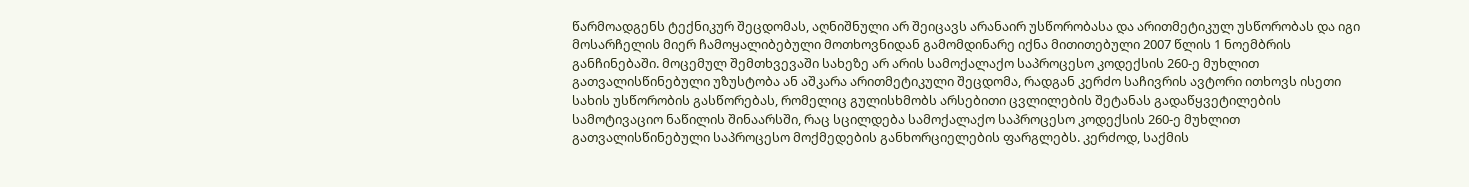წარმოადგენს ტექნიკურ შეცდომას, აღნიშნული არ შეიცავს არანაირ უსწორობასა და არითმეტიკულ უსწორობას და იგი მოსარჩელის მიერ ჩამოყალიბებული მოთხოვნიდან გამომდინარე იქნა მითითებული 2007 წლის 1 ნოემბრის განჩინებაში. მოცემულ შემთხვევაში სახეზე არ არის სამოქალაქო საპროცესო კოდექსის 260-ე მუხლით გათვალისწინებული უზუსტობა ან აშკარა არითმეტიკული შეცდომა, რადგან კერძო საჩივრის ავტორი ითხოვს ისეთი სახის უსწორობის გასწორებას, რომელიც გულისხმობს არსებითი ცვლილების შეტანას გადაწყვეტილების სამოტივაციო ნაწილის შინაარსში, რაც სცილდება სამოქალაქო საპროცესო კოდექსის 260-ე მუხლით გათვალისწინებული საპროცესო მოქმედების განხორციელების ფარგლებს. კერძოდ, საქმის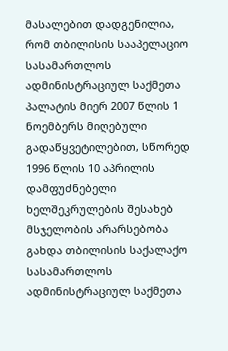მასალებით დადგენილია, რომ თბილისის სააპელაციო სასამართლოს ადმინისტრაციულ საქმეთა პალატის მიერ 2007 წლის 1 ნოემბერს მიღებული გადაწყვეტილებით, სწორედ 1996 წლის 10 აპრილის დამფუძნებელი ხელშეკრულების შესახებ მსჯელობის არარსებობა გახდა თბილისის საქალაქო სასამართლოს ადმინისტრაციულ საქმეთა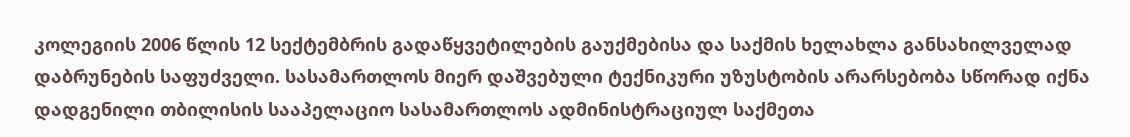კოლეგიის 2006 წლის 12 სექტემბრის გადაწყვეტილების გაუქმებისა და საქმის ხელახლა განსახილველად დაბრუნების საფუძველი. სასამართლოს მიერ დაშვებული ტექნიკური უზუსტობის არარსებობა სწორად იქნა დადგენილი თბილისის სააპელაციო სასამართლოს ადმინისტრაციულ საქმეთა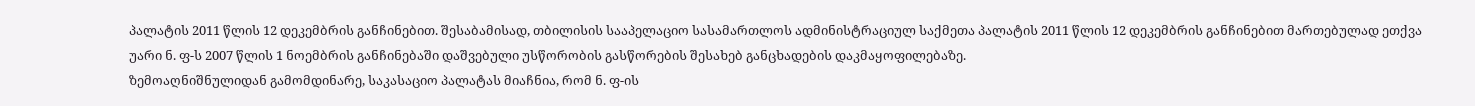პალატის 2011 წლის 12 დეკემბრის განჩინებით. შესაბამისად, თბილისის სააპელაციო სასამართლოს ადმინისტრაციულ საქმეთა პალატის 2011 წლის 12 დეკემბრის განჩინებით მართებულად ეთქვა უარი ნ. ფ-ს 2007 წლის 1 ნოემბრის განჩინებაში დაშვებული უსწორობის გასწორების შესახებ განცხადების დაკმაყოფილებაზე.
ზემოაღნიშნულიდან გამომდინარე, საკასაციო პალატას მიაჩნია, რომ ნ. ფ-ის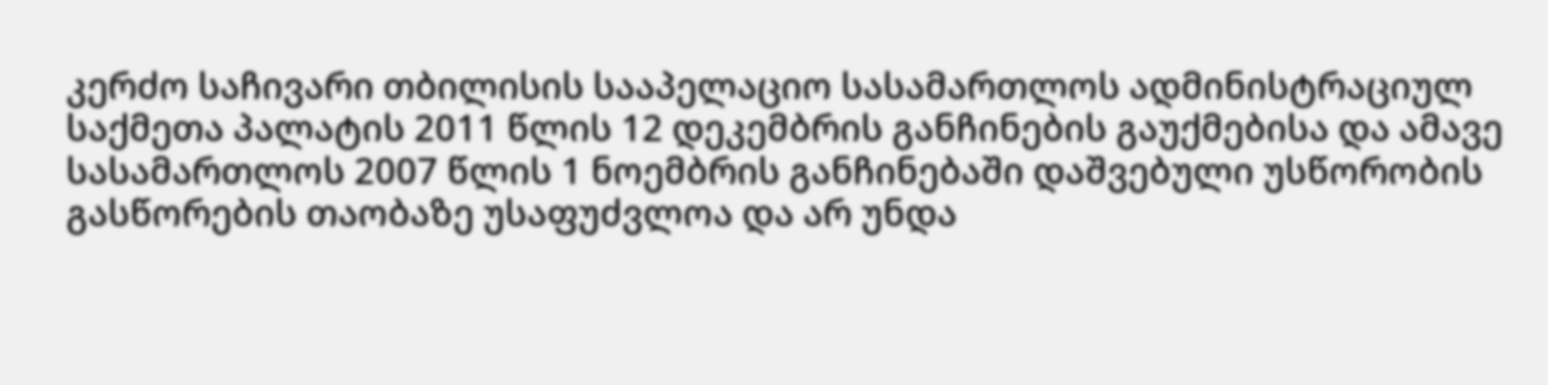კერძო საჩივარი თბილისის სააპელაციო სასამართლოს ადმინისტრაციულ საქმეთა პალატის 2011 წლის 12 დეკემბრის განჩინების გაუქმებისა და ამავე სასამართლოს 2007 წლის 1 ნოემბრის განჩინებაში დაშვებული უსწორობის გასწორების თაობაზე უსაფუძვლოა და არ უნდა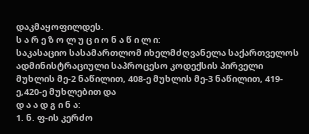დაკმაყოფილდეს.
ს ა რ ე ზ ო ლ უ ც ი ო ნ ა წ ი ლ ი:
საკასაციო სასამართლომ იხელმძღვანელა საქართველოს ადმინისტრაციული საპროცესო კოდექსის პირველი მუხლის მე-2 ნაწილით, 408-ე მუხლის მე-3 ნაწილით, 419-ე,420-ე მუხლებით და
დ ა ა დ გ ი ნ ა:
1. ნ. ფ-ის კერძო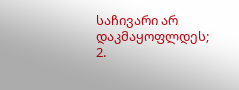საჩივარი არ დაკმაყოფლდეს;
2.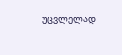უცვლელად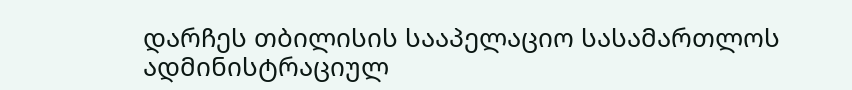დარჩეს თბილისის სააპელაციო სასამართლოს ადმინისტრაციულ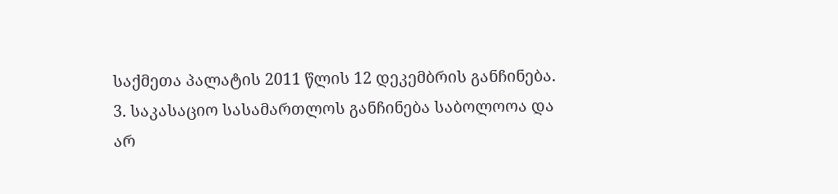საქმეთა პალატის 2011 წლის 12 დეკემბრის განჩინება.
3. საკასაციო სასამართლოს განჩინება საბოლოოა და არ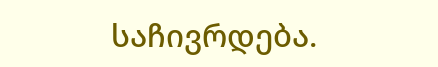საჩივრდება.